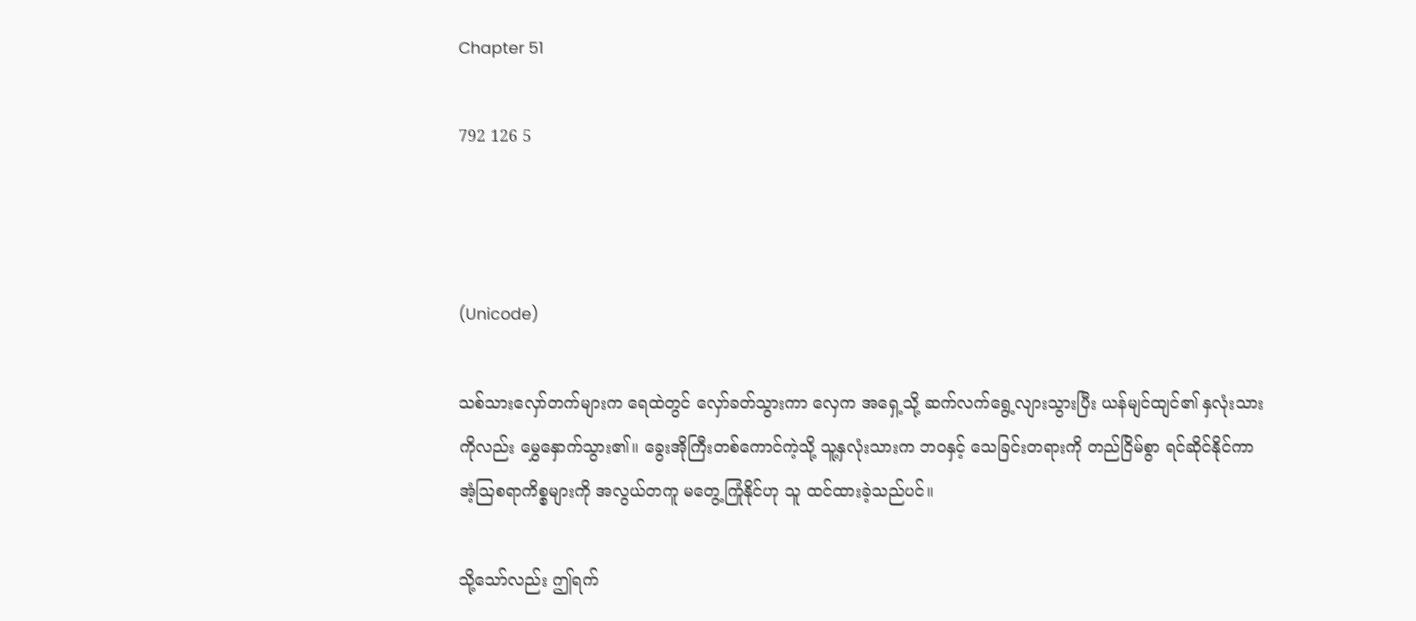Chapter 51

792 126 5



(Unicode)

သစ်သားလှော်တက်များက ရေထဲတွင် လှော်ခတ်သွားကာ လှေက အရှေ့သို့ ဆက်လက်ရွေ့လျားသွားပြီး ယန်မျင်ထျင်၏ နှလုံးသားကိုလည်း မွှေနှောက်သွား၏။ ခွေးအိုကြီးတစ်ကောင်ကဲ့သို့ သူ့နှလုံးသားက ဘဝနှင့် သေခြင်းတရားကို တည်ငြိမ်စွာ ရင်ဆိုင်နိုင်ကာ အံ့ဩစရာကိစ္စများကို အလွယ်တကူ မတွေ့ကြုံနိုင်ဟု သူ ထင်ထားခဲ့သည်ပင်။

သို့သော်လည်း ဤရက်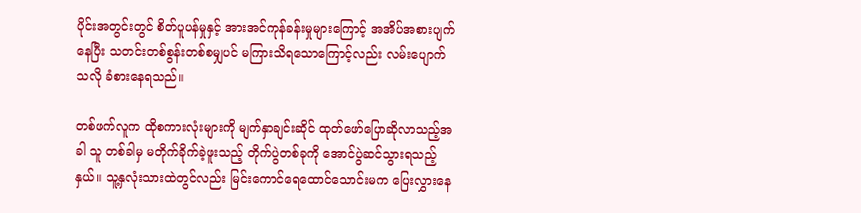ပိုင်းအတွင်းတွင် စိတ်ပူပန်မှုနှင့် အားအင်ကုန်ခန်းမှုများကြောင့် အအိပ်အစားပျက်နေပြီး သတင်းတစ်စွန်းတစ်စမျှပင် မကြားသိရသောကြောင့်လည်း လမ်းပျောက်သလို ခံစားနေရသည်။

တစ်ဖက်လူက ထိုစကားလုံးများကို မျက်နှာချင်းဆိုင် ထုတ်ဖော်ပြောဆိုလာသည့်အခါ သူ တစ်ခါမှ မတိုက်ခိုက်ခဲ့ဖူးသည့် တိုက်ပွဲတစ်ခုကို အောင်ပွဲဆင်သွားရသည့်နှယ်။ သူ့နှလုံးသားထဲတွင်လည်း မြင်းကောင်ရေထောင်သောင်းမက ပြေးလွှားနေ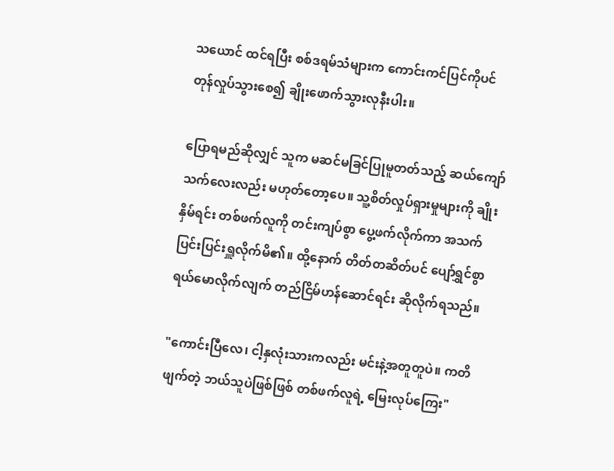သယောင် ထင်ရပြီး စစ်ဒရမ်သံများက ကောင်းကင်ပြင်ကိုပင် တုန်လှုပ်သွားစေ၍ ချိုးဖောက်သွားလုနီးပါး။

ပြောရမည်ဆိုလျှင် သူက မဆင်မခြင်ပြုမူတတ်သည့် ဆယ်ကျော်သက်လေးလည်း မဟုတ်တော့ပေ။ သူ့စိတ်လှုပ်ရှားမှုများကို ချိုးနှိမ်ရင်း တစ်ဖက်လူကို တင်းကျပ်စွာ ပွေ့ဖက်လိုက်ကာ အသက်ပြင်းပြင်းရှူလိုက်မိ၏။ ထို့နောက် တိတ်တဆိတ်ပင် ပျော်ရွှင်စွာ ရယ်မောလိုက်လျက် တည်ငြိမ်ဟန်ဆောင်ရင်း ဆိုလိုက်ရသည်။

"ကောင်းပြီလေ၊ ငါ့နှလုံးသားကလည်း မင်းနဲ့အတူတူပဲ။ ကတိဖျက်တဲ့ ဘယ်သူပဲဖြစ်ဖြစ် တစ်ဖက်လူရဲ့ မြေးလုပ်ကြေး"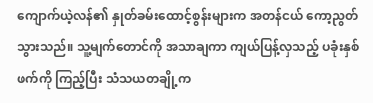ကျောက်ယဲ့လန်၏ နှုတ်ခမ်းထောင့်စွန်းများက အတန်ငယ် ကော့ညွတ်သွားသည်။ သူ့မျက်တောင်ကို အသာချကာ ကျယ်ပြန့်လှသည့် ပခုံးနှစ်ဖက်ကို ကြည့်ပြီး သံသယတချို့က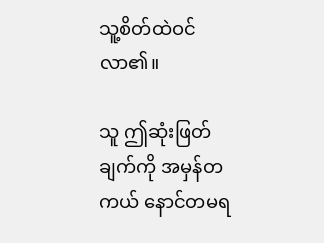သူ့စိတ်ထဲဝင်လာ၏။

သူ ဤဆုံးဖြတ်ချက်ကို အမှန်တကယ် နောင်တမရ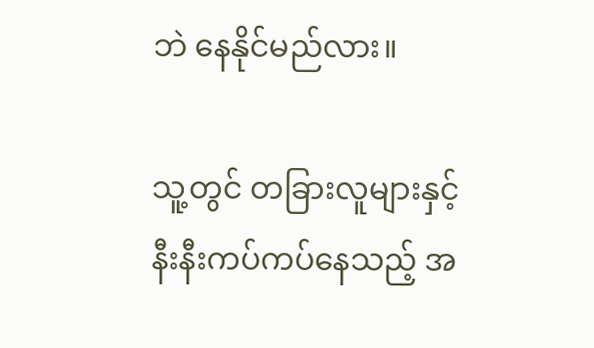ဘဲ နေနိုင်မည်လား။

သူ့တွင် တခြားလူများနှင့် နီးနီးကပ်ကပ်နေသည့် အ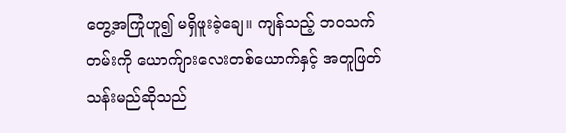တွေ့အကြုံဟူ၍ မရှိဖူးခဲ့ချေ။ ကျန်သည့် ဘဝသက်တမ်းကို ယောက်ျားလေးတစ်ယောက်နှင့် အတူဖြတ်သန်းမည်ဆိုသည်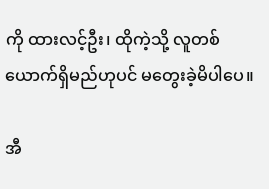ကို ထားလင့်ဦး၊ ထိုကဲ့သို့ လူတစ်ယောက်ရှိမည်ဟုပင် မတွေးခဲ့မိပါပေ။

အီ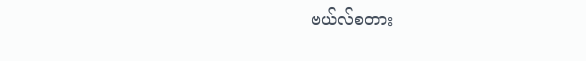ဗယ်လ်စတား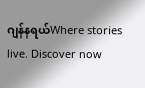ဂျန်နရယ်Where stories live. Discover now